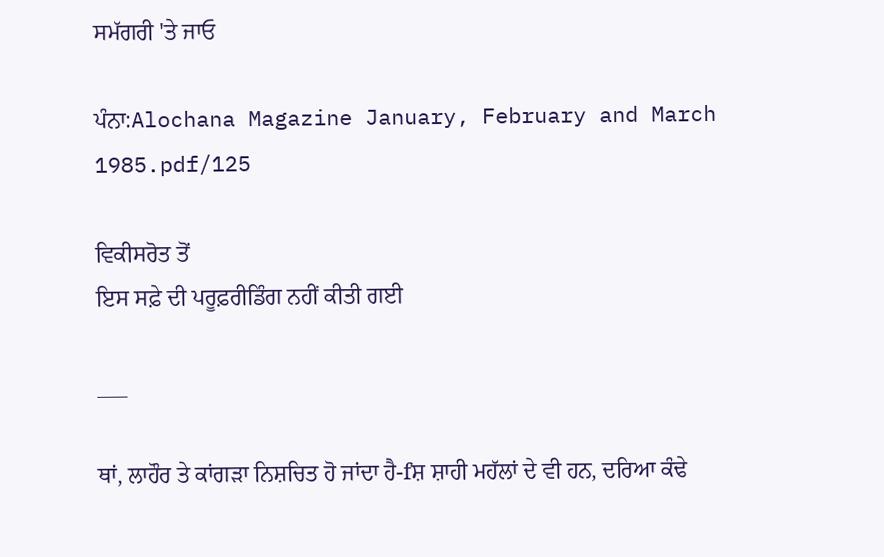ਸਮੱਗਰੀ 'ਤੇ ਜਾਓ

ਪੰਨਾ:Alochana Magazine January, February and March 1985.pdf/125

ਵਿਕੀਸਰੋਤ ਤੋਂ
ਇਸ ਸਫ਼ੇ ਦੀ ਪਰੂਫ਼ਰੀਡਿੰਗ ਨਹੀਂ ਕੀਤੀ ਗਈ

___

ਥਾਂ, ਲਾਹੌਰ ਤੇ ਕਾਂਗੜਾ ਨਿਸ਼ਚਿਤ ਹੋ ਜਾਂਦਾ ਹੈ-fਸ਼ ਸ਼ਾਹੀ ਮਹੱਲਾਂ ਦੇ ਵੀ ਹਨ, ਦਰਿਆ ਕੰਢੇ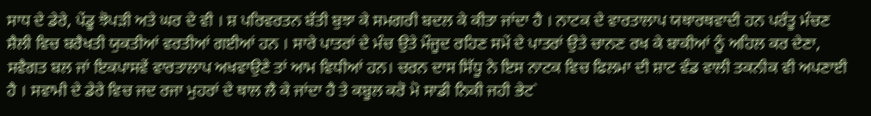ਸਾਧ ਦੇ ਡੇਰੇ, ਪੇਂਡੂ ਝੋਪੜੀ ਅਤੇ ਘਰ ਦੇ ਵੀ । ਸ਼ ਪਰਿਵਰਤਨ ਬੱਤੀ ਬੁਝਾ ਕੇ ਸਮਗਰੀ ਬਦਲ ਕੇ ਕੀਤਾ ਜਾਂਦਾ ਹੈ । ਨਾਟਕ ਦੇ ਵਾਰਤਾਲਾਪ ਯਥਾਰਥਵਾਦੀ ਹਨ ਪਰੰਤੂ ਮੰਚਣ ਸ਼ੈਲੀ ਵਿਚ ਬਰੈਖਤੀ ਯੁਕਤੀਆਂ ਵਰਤੀਆਂ ਗਈਆਂ ਹਨ । ਸਾਰੇ ਪਾਤਰਾਂ ਦੇ ਮੰਚ ਉਤੇ ਮੌਜੂਦ ਰਹਿਣ ਸਮੇਂ ਦੇ ਪਾਤਰਾਂ ਉਤੇ ਚਾਨਣ ਰਖ ਕੇ ਬਾਕੀਆਂ ਨੂੰ ਅਹਿਲ ਕਰ ਦੇਣਾ, ਸਵੈਗਤ ਬਲ ਜਾਂ ਇਕਪਾਸਵੇਂ ਵਾਰਤਾਲਾਪ ਅਖਵਾਉਣੇ ਤਾਂ ਆਮ ਵਿਧੀਆਂ ਹਨ। ਚਰਨ ਦਾਸ ਸਿੱਧੂ ਨੇ ਇਸ ਨਾਟਕ ਵਿਚ ਫਿਲਮਾ ਦੀ ਸ਼ਾਟ ਵੰਡ ਵਾਲੀ ਤਕਨੀਕ ਵੀ ਅਪਣਾਈ ਹੈ । ਸਵਾਮੀ ਦੇ ਡੇਰੇ ਵਿਚ ਜਦ ਰਜਾ ਮੁਹਰਾਂ ਦੇ ਥਾਲ ਲੈ ਕੇ ਜਾਂਦਾ ਹੈ ਤੇ ਕਬੂਲ ਕਰੋ ਮੋ ਸਾਡੀ ਨਿਕੀ ਜਹੀ ਭੇਟ`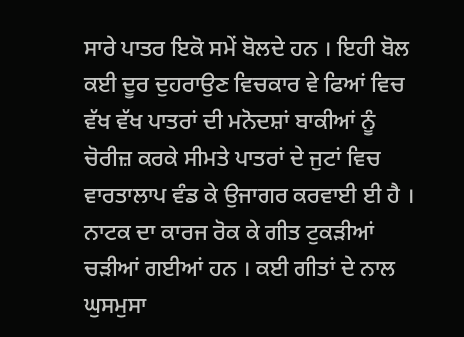ਸਾਰੇ ਪਾਤਰ ਇਕੋ ਸਮੇਂ ਬੋਲਦੇ ਹਨ । ਇਹੀ ਬੋਲ ਕਈ ਦੂਰ ਦੁਹਰਾਉਣ ਵਿਚਕਾਰ ਵੇ ਫਿਆਂ ਵਿਚ ਵੱਖ ਵੱਖ ਪਾਤਰਾਂ ਦੀ ਮਨੋਦਸ਼ਾਂ ਬਾਕੀਆਂ ਨੂੰ ਚੋਰੀਜ਼ ਕਰਕੇ ਸੀਮਤੇ ਪਾਤਰਾਂ ਦੇ ਜੁਟਾਂ ਵਿਚ ਵਾਰਤਾਲਾਪ ਵੰਡ ਕੇ ਉਜਾਗਰ ਕਰਵਾਈ ਈ ਹੈ । ਨਾਟਕ ਦਾ ਕਾਰਜ ਰੋਕ ਕੇ ਗੀਤ ਟੁਕੜੀਆਂ ਚੜੀਆਂ ਗਈਆਂ ਹਨ । ਕਈ ਗੀਤਾਂ ਦੇ ਨਾਲ ਘੁਸਮੁਸਾ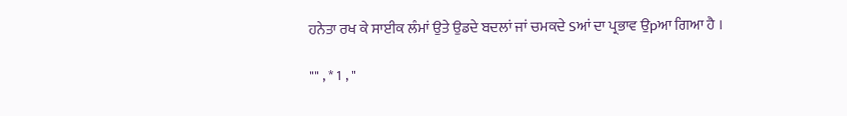ਹਨੇਤਾ ਰਖ ਕੇ ਸਾਈਕ ਲੰਮਾਂ ਉਤੇ ਉਡਦੇ ਬਦਲਾਂ ਜਾਂ ਚਮਕਦੇ Sਆਂ ਦਾ ਪ੍ਰਭਾਵ ਉpਆ ਗਿਆ ਹੈ ।

"" , * 1 , "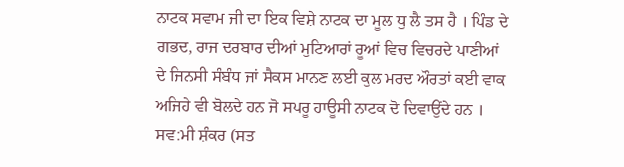ਨਾਟਕ ਸਵਾਮ ਜੀ ਦਾ ਇਕ ਵਿਸ਼ੇ ਨਾਟਕ ਦਾ ਮੂਲ ਧੁ ਲੈ ਤਸ ਹੈ । ਪਿੰਡ ਦੇ ਗਭਦ, ਰਾਜ ਦਰਬਾਰ ਦੀਆਂ ਮੁਟਿਆਰਾਂ ਰੂਆਂ ਵਿਚ ਵਿਚਰਦੇ ਪਾਣੀਆਂ ਦੇ ਜਿਨਸੀ ਸੰਬੰਧ ਜਾਂ ਸੈਕਸ ਮਾਨਣ ਲਈ ਕੁਲ ਮਰਦ ਔਰਤਾਂ ਕਈ ਵਾਕ ਅਜਿਹੇ ਵੀ ਬੋਲਦੇ ਹਨ ਜੋ ਸਪਰੂ ਹਾਊਸੀ ਨਾਟਕ ਦੋ ਦਿਵਾਉਂਦੇ ਹਨ । ਸਵ:ਮੀ ਸ਼ੰਕਰ (ਸਤ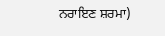ਨਰਾਇਣ ਸ਼ਰਮਾ)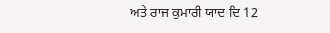ਅਤੇ ਰਾਜ ਕੁਮਾਰੀ ਯਾਦ ਦਿ 12